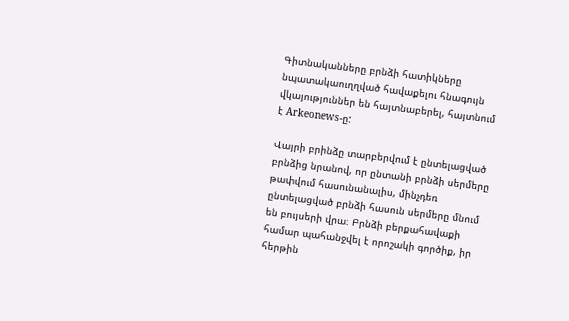Գիտնականները բրնձի հատիկները նպատակաուղղված հավաքելու հնագույն վկայություններ են հայտնաբերել, հայտնում է Arkeonews-ը:

Վայրի բրինձը տարբերվում է ընտելացված բրնձից նրանով, որ ընտանի բրնձի սերմերը թափվում հասունանալիս, մինչդեռ ընտելացված բրնձի հասուն սերմերը մնում են բույսերի վրա։ Բրնձի բերքահավաքի համար պահանջվել է որոշակի գործիք, իր հերթին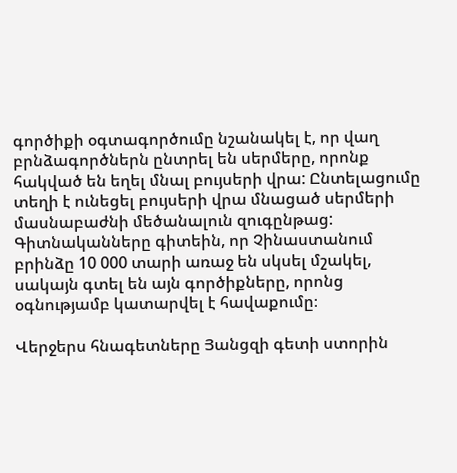գործիքի օգտագործումը նշանակել է, որ վաղ բրնձագործներն ընտրել են սերմերը, որոնք հակված են եղել մնալ բույսերի վրա: Ընտելացումը տեղի է ունեցել բույսերի վրա մնացած սերմերի մասնաբաժնի մեծանալուն զուգընթաց: Գիտնականները գիտեին, որ Չինաստանում բրինձը 10 000 տարի առաջ են սկսել մշակել, սակայն գտել են այն գործիքները, որոնց օգնությամբ կատարվել է հավաքումը։

Վերջերս հնագետները Յանցզի գետի ստորին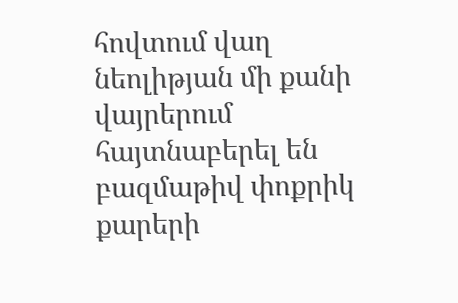հովտում վաղ նեոլիթյան մի քանի վայրերում հայտնաբերել են բազմաթիվ փոքրիկ քարերի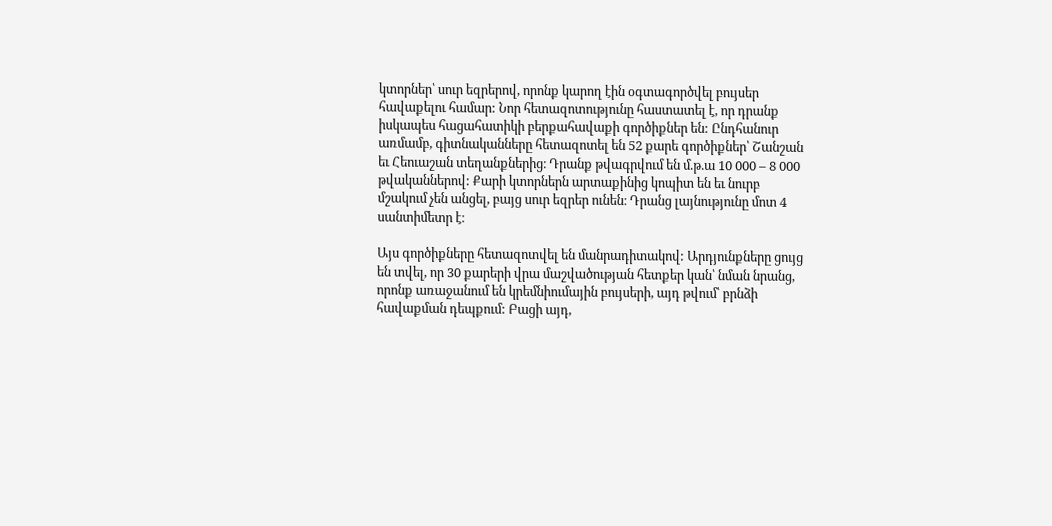կտորներ՝ սուր եզրերով, որոնք կարող էին օգտագործվել բույսեր հավաքելու համար: Նոր հետազոտությունը հաստատել է, որ դրանք իսկապես հացահատիկի բերքահավաքի գործիքներ են: Ընդհանուր առմամբ, գիտնականները հետազոտել են 52 քարե գործիքներ՝ Շանշան եւ Հեուաշան տեղանքներից։ Դրանք թվագրվում են մ.թ.ա 10 000 – 8 000 թվականներով: Քարի կտորներն արտաքինից կոպիտ են եւ նուրբ մշակում չեն անցել, բայց սուր եզրեր ունեն։ Դրանց լայնությունը մոտ 4 սանտիմետր է։

Այս գործիքները հետազոտվել են մանրադիտակով: Արդյունքները ցույց են տվել, որ 30 քարերի վրա մաշվածության հետքեր կան՝ նման նրանց, որոնք առաջանում են կրեմնիումային բույսերի, այդ թվում՝ բրնձի հավաքման դեպքում: Բացի այդ,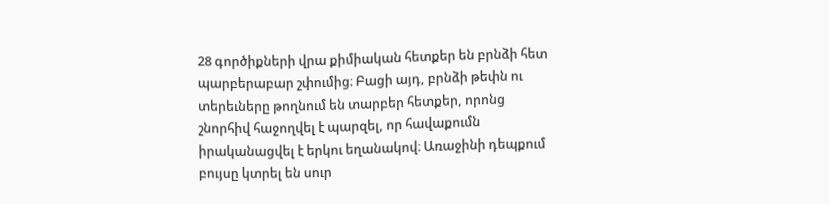28 գործիքների վրա քիմիական հետքեր են բրնձի հետ պարբերաբար շփումից։ Բացի այդ, բրնձի թեփն ու տերեւները թողնում են տարբեր հետքեր, որոնց շնորհիվ հաջողվել է պարզել, որ հավաքումն իրականացվել է երկու եղանակով։ Առաջինի դեպքում բույսը կտրել են սուր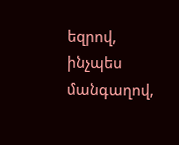եզրով, ինչպես մանգաղով,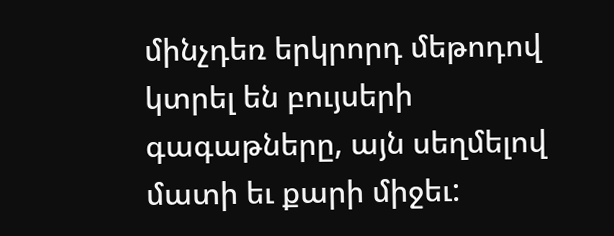մինչդեռ երկրորդ մեթոդով կտրել են բույսերի գագաթները, այն սեղմելով մատի եւ քարի միջեւ: